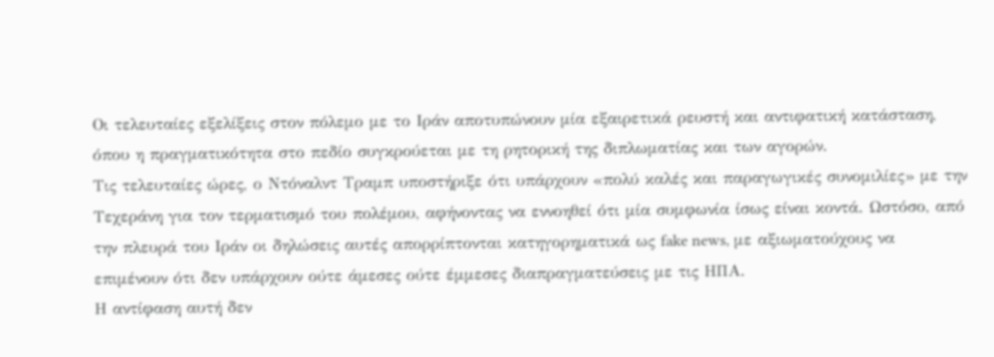Οι τελευταίες εξελίξεις στον πόλεμο με το Ιράν αποτυπώνουν μία εξαιρετικά ρευστή και αντιφατική κατάσταση, όπου η πραγματικότητα στο πεδίο συγκρούεται με τη ρητορική της διπλωματίας και των αγορών.
Τις τελευταίες ώρες, ο Ντόναλντ Τραμπ υποστήριξε ότι υπάρχουν «πολύ καλές και παραγωγικές συνομιλίες» με την Τεχεράνη για τον τερματισμό του πολέμου, αφήνοντας να εννοηθεί ότι μία συμφωνία ίσως είναι κοντά. Ωστόσο, από την πλευρά του Ιράν οι δηλώσεις αυτές απορρίπτονται κατηγορηματικά ως fake news, με αξιωματούχους να επιμένουν ότι δεν υπάρχουν ούτε άμεσες ούτε έμμεσες διαπραγματεύσεις με τις ΗΠΑ.
Η αντίφαση αυτή δεν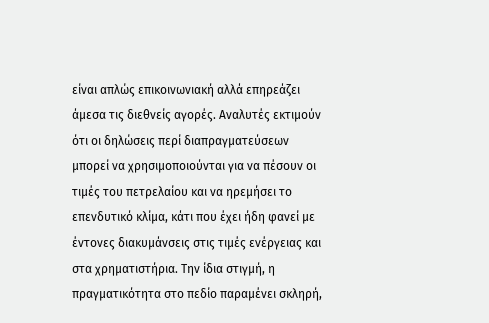είναι απλώς επικοινωνιακή αλλά επηρεάζει άμεσα τις διεθνείς αγορές. Αναλυτές εκτιμούν ότι οι δηλώσεις περί διαπραγματεύσεων μπορεί να χρησιμοποιούνται για να πέσουν οι τιμές του πετρελαίου και να ηρεμήσει το επενδυτικό κλίμα, κάτι που έχει ήδη φανεί με έντονες διακυμάνσεις στις τιμές ενέργειας και στα χρηματιστήρια. Την ίδια στιγμή, η πραγματικότητα στο πεδίο παραμένει σκληρή,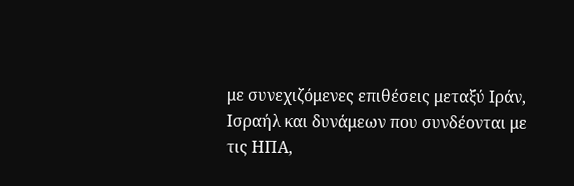με συνεχιζόμενες επιθέσεις μεταξύ Ιράν, Ισραήλ και δυνάμεων που συνδέονται με τις ΗΠΑ,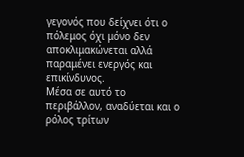γεγονός που δείχνει ότι ο πόλεμος όχι μόνο δεν αποκλιμακώνεται αλλά παραμένει ενεργός και επικίνδυνος.
Μέσα σε αυτό το περιβάλλον, αναδύεται και ο ρόλος τρίτων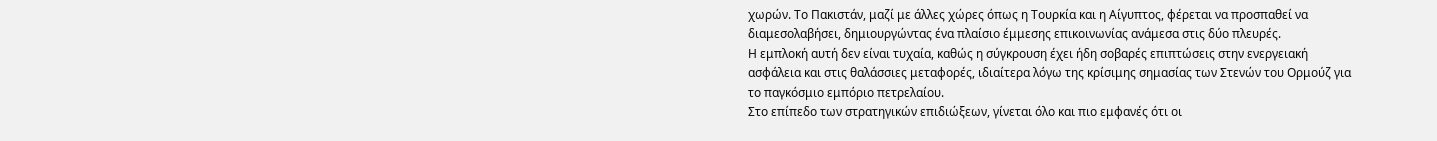χωρών. Το Πακιστάν, μαζί με άλλες χώρες όπως η Τουρκία και η Αίγυπτος, φέρεται να προσπαθεί να διαμεσολαβήσει, δημιουργώντας ένα πλαίσιο έμμεσης επικοινωνίας ανάμεσα στις δύο πλευρές.
Η εμπλοκή αυτή δεν είναι τυχαία, καθώς η σύγκρουση έχει ήδη σοβαρές επιπτώσεις στην ενεργειακή ασφάλεια και στις θαλάσσιες μεταφορές, ιδιαίτερα λόγω της κρίσιμης σημασίας των Στενών του Ορμούζ για το παγκόσμιο εμπόριο πετρελαίου.
Στο επίπεδο των στρατηγικών επιδιώξεων, γίνεται όλο και πιο εμφανές ότι οι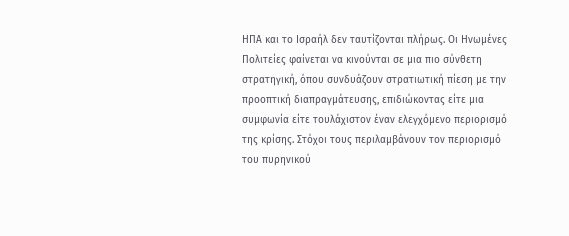ΗΠΑ και το Ισραήλ δεν ταυτίζονται πλήρως. Οι Ηνωμένες Πολιτείες φαίνεται να κινούνται σε μια πιο σύνθετη στρατηγική, όπου συνδυάζουν στρατιωτική πίεση με την προοπτική διαπραγμάτευσης, επιδιώκοντας είτε μια συμφωνία είτε τουλάχιστον έναν ελεγχόμενο περιορισμό της κρίσης. Στόχοι τους περιλαμβάνουν τον περιορισμό του πυρηνικού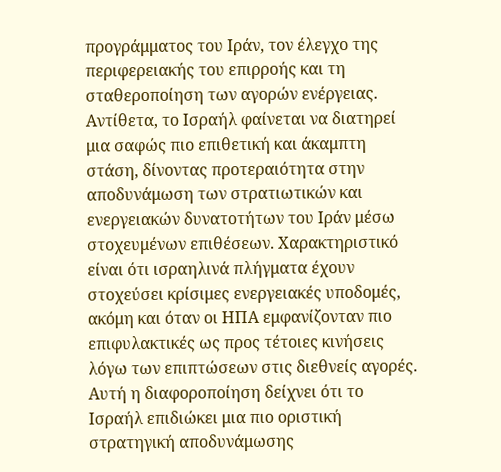προγράμματος του Ιράν, τον έλεγχο της περιφερειακής του επιρροής και τη σταθεροποίηση των αγορών ενέργειας.
Αντίθετα, το Ισραήλ φαίνεται να διατηρεί μια σαφώς πιο επιθετική και άκαμπτη στάση, δίνοντας προτεραιότητα στην αποδυνάμωση των στρατιωτικών και ενεργειακών δυνατοτήτων του Ιράν μέσω στοχευμένων επιθέσεων. Χαρακτηριστικό είναι ότι ισραηλινά πλήγματα έχουν στοχεύσει κρίσιμες ενεργειακές υποδομές, ακόμη και όταν οι ΗΠΑ εμφανίζονταν πιο επιφυλακτικές ως προς τέτοιες κινήσεις λόγω των επιπτώσεων στις διεθνείς αγορές. Αυτή η διαφοροποίηση δείχνει ότι το Ισραήλ επιδιώκει μια πιο οριστική στρατηγική αποδυνάμωσης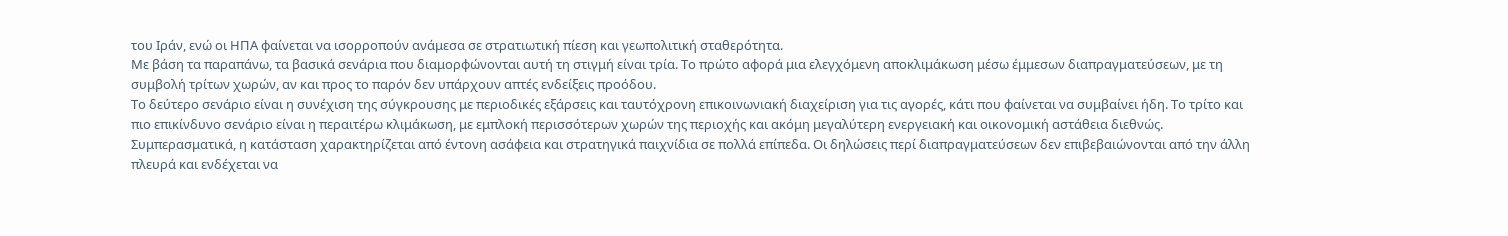του Ιράν, ενώ οι ΗΠΑ φαίνεται να ισορροπούν ανάμεσα σε στρατιωτική πίεση και γεωπολιτική σταθερότητα.
Με βάση τα παραπάνω, τα βασικά σενάρια που διαμορφώνονται αυτή τη στιγμή είναι τρία. Το πρώτο αφορά μια ελεγχόμενη αποκλιμάκωση μέσω έμμεσων διαπραγματεύσεων, με τη συμβολή τρίτων χωρών, αν και προς το παρόν δεν υπάρχουν απτές ενδείξεις προόδου.
Το δεύτερο σενάριο είναι η συνέχιση της σύγκρουσης με περιοδικές εξάρσεις και ταυτόχρονη επικοινωνιακή διαχείριση για τις αγορές, κάτι που φαίνεται να συμβαίνει ήδη. Το τρίτο και πιο επικίνδυνο σενάριο είναι η περαιτέρω κλιμάκωση, με εμπλοκή περισσότερων χωρών της περιοχής και ακόμη μεγαλύτερη ενεργειακή και οικονομική αστάθεια διεθνώς.
Συμπερασματικά, η κατάσταση χαρακτηρίζεται από έντονη ασάφεια και στρατηγικά παιχνίδια σε πολλά επίπεδα. Οι δηλώσεις περί διαπραγματεύσεων δεν επιβεβαιώνονται από την άλλη πλευρά και ενδέχεται να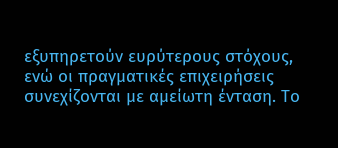εξυπηρετούν ευρύτερους στόχους, ενώ οι πραγματικές επιχειρήσεις συνεχίζονται με αμείωτη ένταση. Το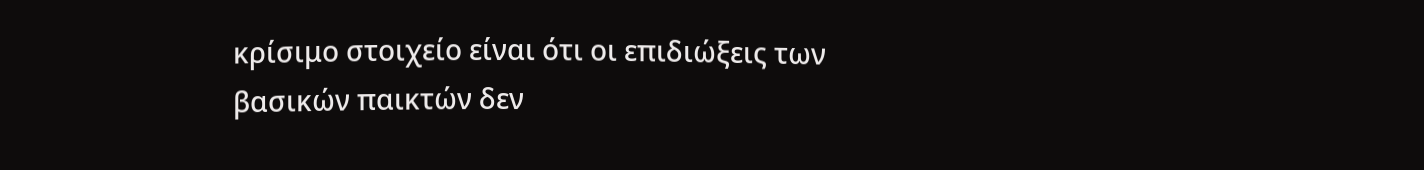κρίσιμο στοιχείο είναι ότι οι επιδιώξεις των βασικών παικτών δεν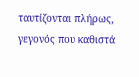ταυτίζονται πλήρως, γεγονός που καθιστά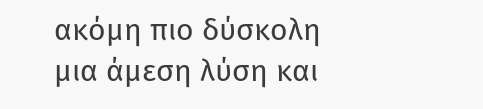ακόμη πιο δύσκολη μια άμεση λύση και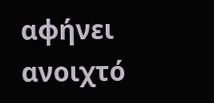αφήνει ανοιχτό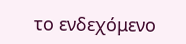το ενδεχόμενο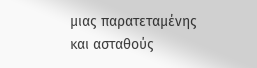μιας παρατεταμένης και ασταθούς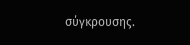σύγκρουσης.